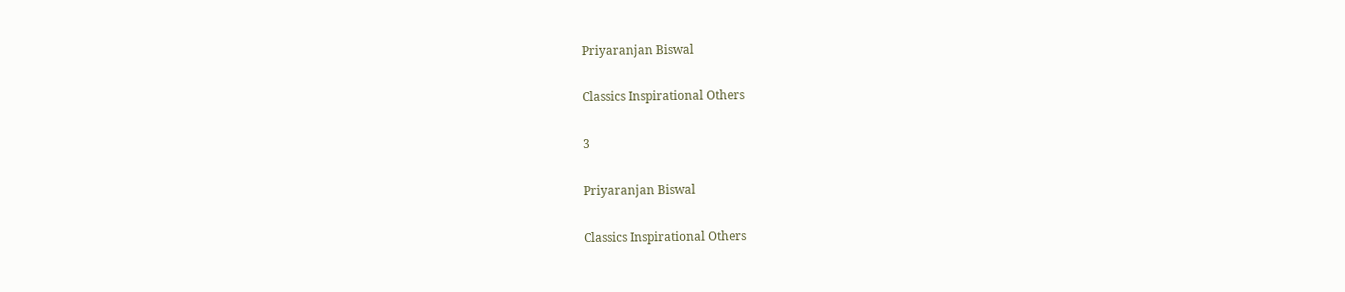Priyaranjan Biswal

Classics Inspirational Others

3

Priyaranjan Biswal

Classics Inspirational Others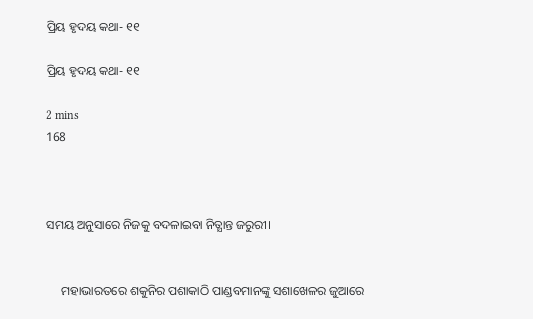ପ୍ରିୟ ହୃଦୟ କଥା- ୧୧

ପ୍ରିୟ ହୃଦୟ କଥା- ୧୧

2 mins
168



ସମୟ ଅନୁସାରେ ନିଜକୁ ବଦଳାଇବା ନିତ୍ଯାନ୍ତ ଜରୁରୀ।


     ମହାଭାରତରେ ଶକୁନିର ପଶାକାଠି ପାଣ୍ଡବମାନଙ୍କୁ ସଶାଖେଳର ଜୁଆରେ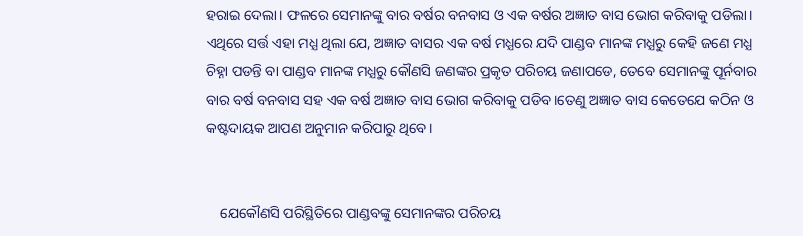ହରାଇ ଦେଲା। ଫଳରେ ସେମାନଙ୍କୁ ବାର ବର୍ଷର ବନବାସ ଓ ଏକ ବର୍ଷର ଅଜ୍ଞାତ ବାସ ଭୋଗ କରିବାକୁ ପଡିଲା। ଏଥିରେ ସର୍ତ୍ତ ଏହା ମଧ୍ଯ ଥିଲା ଯେ, ଅଜ୍ଞାତ ବାସର ଏକ ବର୍ଷ ମଧ୍ଯରେ ଯଦି ପାଣ୍ଡବ ମାନଙ୍କ ମଧ୍ଯରୁ କେହି ଜଣେ ମଧ୍ଯ ଚିହ୍ନା ପଡନ୍ତି ବା ପାଣ୍ଡବ ମାନଙ୍କ ମଧ୍ଯରୁ କୌଣସି ଜଣଙ୍କର ପ୍ରକୃତ ପରିଚୟ ଜଣାପଡେ, ତେବେ ସେମାନଙ୍କୁ ପୂର୍ନବାର ବାର ବର୍ଷ ବନବାସ ସହ ଏକ ବର୍ଷ ଅଜ୍ଞାତ ବାସ ଭୋଗ କରିବାକୁ ପଡିବ।ତେଣୁ ଅଜ୍ଞାତ ବାସ କେତେଯେ କଠିନ ଓ କଷ୍ଟଦାୟକ ଆପଣ ଅନୁମାନ କରିପାରୁ ଥିବେ।


    ଯେକୌଣସି ପରିସ୍ଥିତିରେ ପାଣ୍ଡବଙ୍କୁ ସେମାନଙ୍କର ପରିଚୟ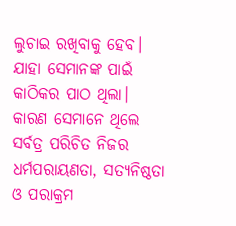ଲୁଚାଇ ରଖିବାକୁ ହେବ। ଯାହା ସେମାନଙ୍କ ପାଇଁ କାଠିକର ପାଠ ଥିଲା। କାରଣ ସେମାନେ ଥିଲେ ସର୍ବତ୍ର ପରିଚିତ ନିଜର ଧର୍ମପରାୟଣତା, ସତ୍ଯନିଷ୍ଠତା ଓ ପରାକ୍ରମ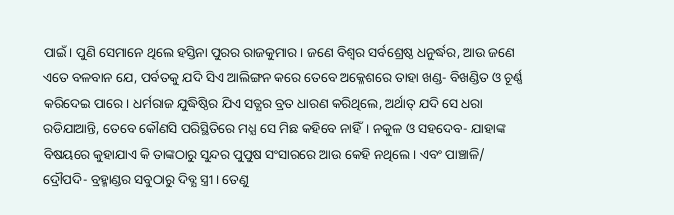ପାଇଁ। ପୁଣି ସେମାନେ ଥିଲେ ହସ୍ତିନା ପୁରର ରାଜକୁମାର। ଜଣେ ବିଶ୍ୱର ସର୍ବଶ୍ରେଷ୍ଠ ଧନୁର୍ଦ୍ଧର, ଆଉ ଜଣେ ଏତେ ବଳବାନ ଯେ, ପର୍ବତକୁ ଯଦି ସିଏ ଆଲିଙ୍ଗନ କରେ ତେବେ ଅକ୍ଳେଶରେ ତାହା ଖଣ୍ଡ- ବିଖଣ୍ଡିତ ଓ ଚୂର୍ଣ୍ଣ କରିଦେଇ ପାରେ। ଧର୍ମରାଜ ଯୁଦ୍ଧିଷ୍ଠିର ଯିଏ ସତ୍ଯର ବ୍ରତ ଧାରଣ କରିଥିଲେ, ଅର୍ଥାତ୍ ଯଦି ସେ ଧରା ରଡିଯାଆନ୍ତି, ତେବେ କୌଣସି ପରିସ୍ଥିତିରେ ମଧ୍ଯ ସେ ମିଛ କହିବେ ନାହିଁ। ନକୁଳ ଓ ସହଦେବ- ଯାହାଙ୍କ ବିଷୟରେ କୁହାଯାଏ କି ତାଙ୍କଠାରୁ ସୁନ୍ଦର ପୁପୁଷ ସଂସାରରେ ଆଉ କେହି ନଥିଲେ। ଏବଂ ପାଞ୍ଚାଳି/ ଦ୍ରୌପଦି- ବ୍ରହ୍ମାଣ୍ଡର ସବୁଠାରୁ ଦିବ୍ଯ ସ୍ତ୍ରୀ। ତେଣୁ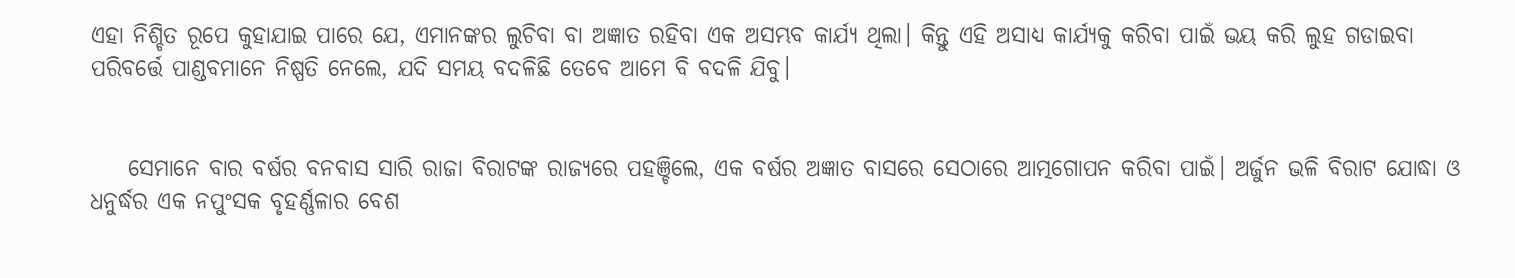ଏହା ନିଶ୍ଚିତ ରୂପେ କୁହାଯାଇ ପାରେ ଯେ, ଏମାନଙ୍କର ଲୁଚିବା ବା ଅଜ୍ଞାତ ରହିବା ଏକ ଅସମ୍ଭବ କାର୍ଯ୍ଯ ଥିଲା। କିନ୍ତୁ ଏହି ଅସାଧ୍ଯ କାର୍ଯ୍ଯକୁ କରିବା ପାଇଁ ଭୟ କରି ଲୁହ ଗଡାଇବା ପରିବର୍ତ୍ତେ ପାଣ୍ଡବମାନେ ନିଷ୍ପତି ନେଲେ, ଯଦି ସମୟ ବଦଳିଛି ତେବେ ଆମେ ବି ବଦଳି ଯିବୁ।


    ସେମାନେ ବାର ବର୍ଷର ବନବାସ ସାରି ରାଜା ବିରାଟଙ୍କ ରାଜ୍ଯରେ ପହଞ୍ଚିଲେ, ଏକ ବର୍ଷର ଅଜ୍ଞାତ ବାସରେ ସେଠାରେ ଆତ୍ମଗୋପନ କରିବା ପାଇଁ। ଅର୍ଜୁନ ଭଳି ବିରାଟ ଯୋଦ୍ଧା ଓ ଧନୁର୍ଦ୍ଧର ଏକ ନପୁଂସକ ବୃହର୍ଣ୍ଣଳାର ବେଶ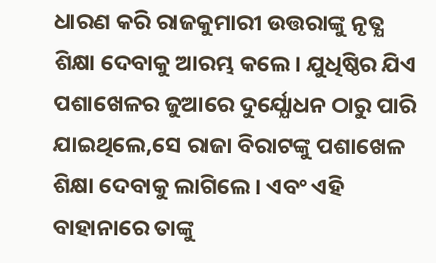ଧାରଣ କରି ରାଜକୁମାରୀ ଉତ୍ତରାଙ୍କୁ ନୃତ୍ଯ ଶିକ୍ଷା ଦେବାକୁ ଆରମ୍ଭ କଲେ। ଯୁଧିଷ୍ଠିର ଯିଏ ପଶାଖେଳର ଜୁଆରେ ଦୁର୍ଯ୍ଯୋଧନ ଠାରୁ ପାରି ଯାଇଥିଲେ,ସେ ରାଜା ବିରାଟଙ୍କୁ ପଶାଖେଳ ଶିକ୍ଷା ଦେବାକୁ ଲାଗିଲେ। ଏବଂ ଏହି ବାହାନାରେ ତାଙ୍କୁ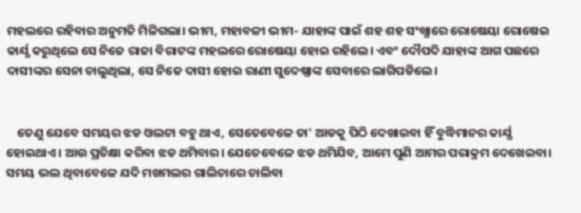ମହଲରେ ରହିବାର ଅନୁମତି ମିଳିଗଲା। ଭୀମ, ମହାବଳୀ ଭୀମ- ଯାହାଙ୍କ ପାଇଁ ଶହ ଶହ ସଂଖ୍ଯାରେ ରୋଷେୟା ରୋଷେଇ କାର୍ଯ୍ଯ କରୁଥିଲେ ସେ ନିଜେ ରାଜା ବିରାଟଙ୍କ ମହଲରେ ରୋଷେୟା ହୋଇ ରହିଲେ। ଏବଂ ଦୌପଦି ଯାହାଙ୍କ ଆଗ ପଛରେ ଦାସୀଙ୍କର ସେନା ଚାଲୁଥିଲା, ସେ ନିଜେ ଦାସୀ ହୋଇ ରାଣୀ ସୁଦେଷ୍ଣାଙ୍କ ସେବାରେ ଲାଗିପଡିଲେ।


    ତେଣୁ ଯେବେ ସମୟର ଝଡ ଓଲଟା ବହୁ ଥାଏ, ସେତେବେଳେ ତା' ଆଡକୁ ପିଠି ଦେଖାଇବା ହିଁ ବୁଦ୍ଧିମାନର କାର୍ଯ୍ଯ ହୋଇଥାଏ। ଆଉ ପ୍ରତିକ୍ଷା କରିବା ଝଡ ଥମିବାର। ଯେତେବେଳେ ଝଡ ଥମିଯିବ, ଆମେ ପୁଣି ଆମର ପରାକ୍ରମ ଦେଖେଇବା। ସମୟ ଭଲ ଥିବାବେଳେ ଯଦି ମଖମଲର ଗାଲିଚାରେ ଚାଲିବା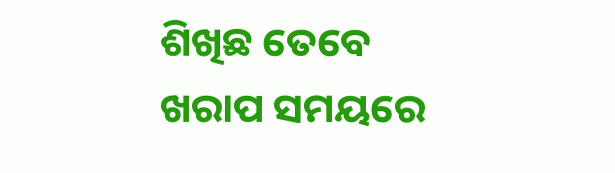ଶିଖିଛ ତେବେ ଖରାପ ସମୟରେ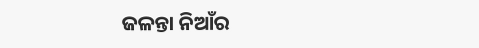ଜଳନ୍ତା ନିଆଁର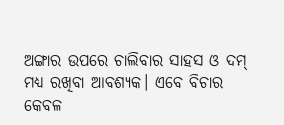ଅଙ୍ଗାର ଉପରେ ଚାଲିବାର ସାହସ ଓ ଦମ୍ ମଧ୍ଯ ରଖିବା ଆବଶ୍ଯକ। ଏବେ ବିଚାର କେବଳ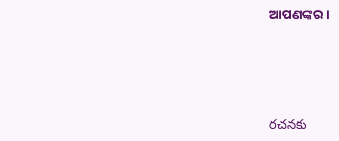ଆପଣଙ୍କର।




రచనకు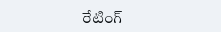రేటింగ్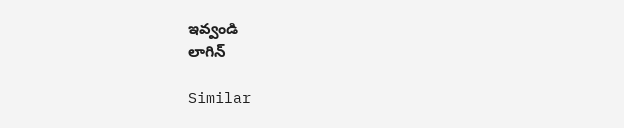ఇవ్వండి
లాగిన్

Similar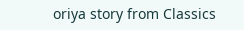oriya story from Classics